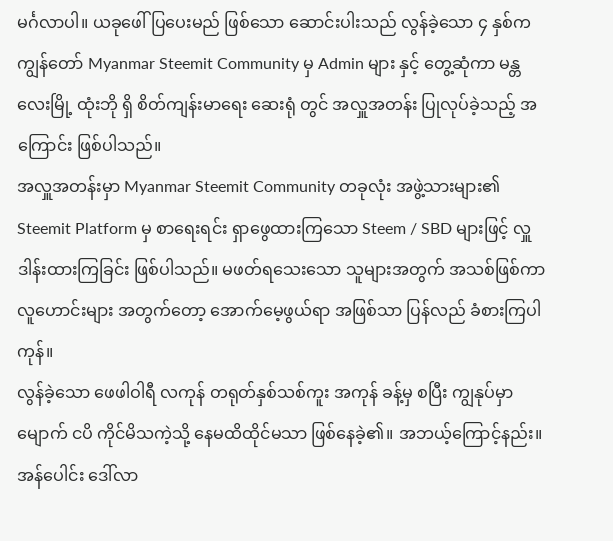မင်္ဂလာပါ။ ယခုဖေါ်ပြပေးမည် ဖြစ်သော ဆောင်းပါးသည် လွန်ခဲ့သော ၄ နှစ်က ကျွန်တော် Myanmar Steemit Community မှ Admin များ နှင့် တွေ့ဆုံကာ မန္တလေးမြို့ ထုံးဘို ရှိ စိတ်ကျန်းမာရေး ဆေးရုံ တွင် အလှူအတန်း ပြုလုပ်ခဲ့သည့် အကြောင်း ဖြစ်ပါသည်။
အလှူအတန်းမှာ Myanmar Steemit Community တခုလုံး အဖွဲ့သားများ၏ Steemit Platform မှ စာရေးရင်း ရှာဖွေထားကြသော Steem / SBD များဖြင့် လှူဒါန်းထားကြခြင်း ဖြစ်ပါသည်။ မဖတ်ရသေးသော သူများအတွက် အသစ်ဖြစ်ကာ လူဟောင်းများ အတွက်တော့ အောက်မေ့ဖွယ်ရာ အဖြစ်သာ ပြန်လည် ခံစားကြပါကုန်။
လွန်ခဲ့သော ဖေဖါဝါရီ လကုန် တရုတ်နှစ်သစ်ကူး အကုန် ခန့်မှ စပြီး ကျွနုပ်မှာ မျောက် ငပိ ကိုင်မိသကဲ့သို့ နေမထိထိုင်မသာ ဖြစ်နေခဲ့၏။ အဘယ့်ကြောင့်နည်း။ အန်ပေါင်း ဒေါ်လာ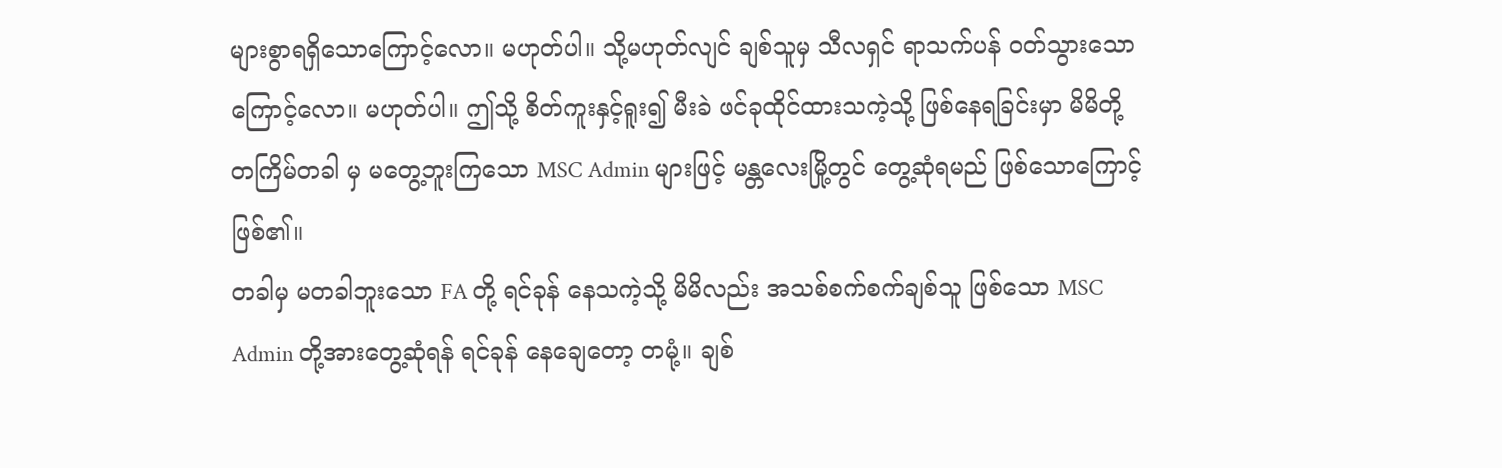များစွာရရှိသောကြောင့်လော။ မဟုတ်ပါ။ သို့မဟုတ်လျင် ချစ်သူမှ သီလရှင် ရာသက်ပန် ဝတ်သွားသောကြောင့်လော။ မဟုတ်ပါ။ ဤသို့ စိတ်ကူးနှင့်ရူး၍ မီးခဲ ဖင်ခုထိုင်ထားသကဲ့သို့ ဖြစ်နေရခြင်းမှာ မိမိတို့ တကြိမ်တခါ မှ မတွေ့ဘူးကြသော MSC Admin များဖြင့် မန္တလေးမြို့တွင် တွေ့ဆုံရမည် ဖြစ်သောကြောင့် ဖြစ်၏။
တခါမှ မတခါဘူးသော FA တို့ ရင်ခုန် နေသကဲ့သို့ မိမိလည်း အသစ်စက်စက်ချစ်သူ ဖြစ်သော MSC Admin တို့အားတွေ့ဆုံရန် ရင်ခုန် နေချေတော့ တမုံ့။ ချစ်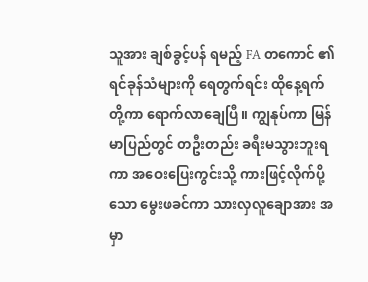သူအား ချစ်ခွင့်ပန် ရမည့် FA တကောင် ၏ ရင်ခုန်သံများကို ရေတွက်ရင်း ထိုနေ့ရက်တို့ကာ ရောက်လာချေပြီ။ ကျွနုပ်ကာ မြန်မာပြည်တွင် တဦးတည်း ခရီးမသွားဘူးရကာ အဝေးပြေးကွင်းသို့ ကားဖြင့်လိုက်ပို့သော မွေးဖခင်ကာ သားလှလူချောအား အမှာ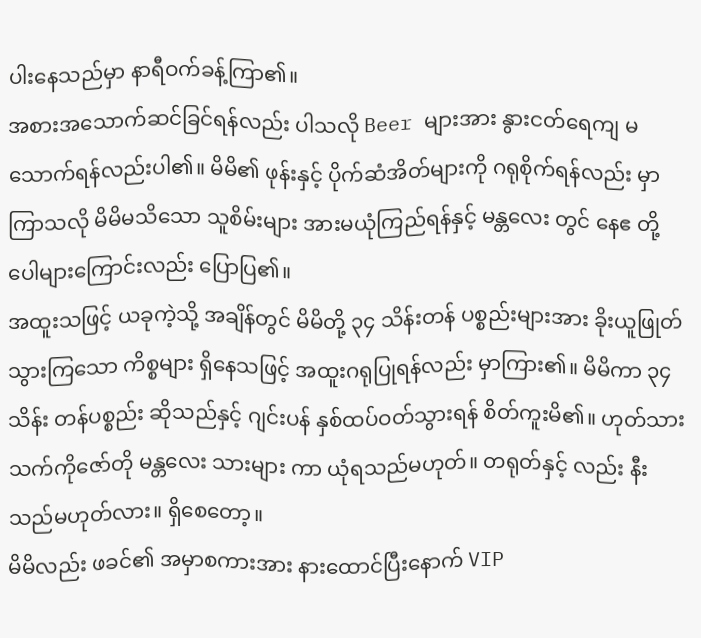ပါးနေသည်မှာ နာရီဝက်ခန့်ကြာ၏။
အစားအသောက်ဆင်ခြင်ရန်လည်း ပါသလို Beer များအား နွားငတ်ရေကျ မသောက်ရန်လည်းပါ၏။ မိမိ၏ ဖုန်းနှင့် ပိုက်ဆံအိတ်များကို ဂရုစိုက်ရန်လည်း မှာကြာသလို မိမိမသိသော သူစိမ်းများ အားမယုံကြည်ရန်နှင့် မန္တလေး တွင် နေဧ တို့ ပေါများကြောင်းလည်း ပြောပြ၏။
အထူးသဖြင့် ယခုကဲ့သို့ အချိန်တွင် မိမိတို့ ၃၄ သိန်းတန် ပစ္စည်းများအား ခိုးယူဖြုတ်သွားကြသော ကိစ္စများ ရှိနေသဖြင့် အထူးဂရုပြုရန်လည်း မှာကြား၏။ မိမိကာ ၃၄သိန်း တန်ပစ္စည်း ဆိုသည်နှင့် ဂျင်းပန် နှစ်ထပ်ဝတ်သွားရန် စိတ်ကူးမိ၏။ ဟုတ်သား သက်ကိုဇော်တို မန္တလေး သားများ ကာ ယုံရသည်မဟုတ်။ တရုတ်နှင့် လည်း နီးသည်မဟုတ်လား။ ရှိစေတော့။
မိမိလည်း ဖခင်၏ အမှာစကားအား နားထောင်ပြီးနောက် VIP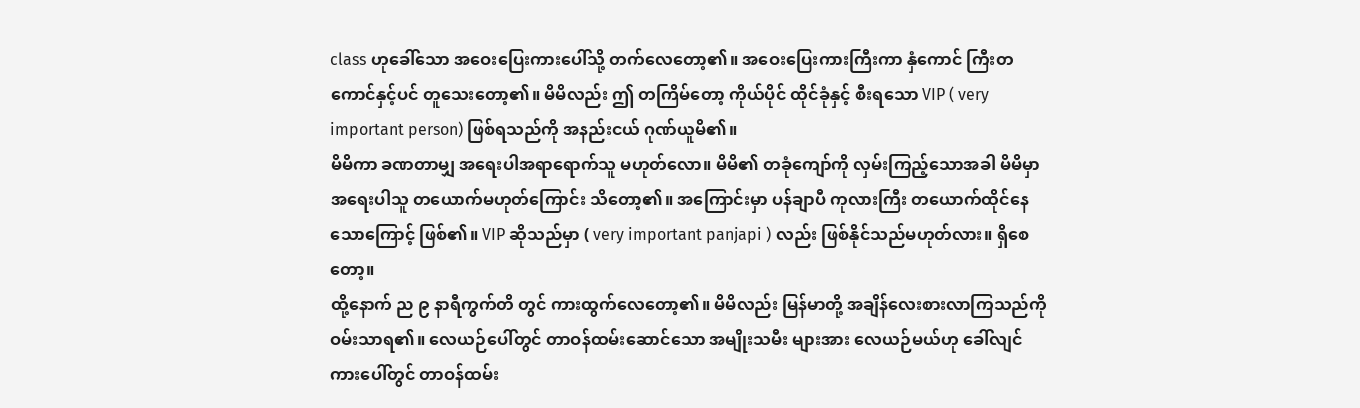class ဟုခေါ်သော အဝေးပြေးကားပေါ်သို့ တက်လေတော့၏။ အဝေးပြေးကားကြီးကာ နှံကောင် ကြီးတကောင်နှင့်ပင် တူသေးတော့၏။ မိမိလည်း ဤ တကြိမ်တော့ ကိုယ်ပိုင် ထိုင်ခုံနှင့် စီးရသော VIP ( very important person) ဖြစ်ရသည်ကို အနည်းငယ် ဂုဏ်ယူမိ၏။
မိမိကာ ခဏတာမျှ အရေးပါအရာရောက်သူ မဟုတ်လော။ မိမိ၏ တခုံကျော်ကို လှမ်းကြည့်သောအခါ မိမိမှာ အရေးပါသူ တယောက်မဟုတ်ကြောင်း သိတော့၏။ အကြောင်းမှာ ပန်ချာပီ ကုလားကြီး တယောက်ထိုင်နေသောကြောင့် ဖြစ်၏။ VIP ဆိုသည်မှာ ( very important panjapi ) လည်း ဖြစ်နိုင်သည်မဟုတ်လား။ ရှိစေတော့။
ထို့နောက် ည ၉ နာရီကွက်တိ တွင် ကားထွက်လေတော့၏။ မိမိလည်း မြန်မာတို့ အချိန်လေးစားလာကြသည်ကို ဝမ်းသာရ၏။ လေယဉ်ပေါ်တွင် တာဝန်ထမ်းဆောင်သော အမျိုးသမီး များအား လေယဉ်မယ်ဟု ခေါ်လျင် ကားပေါ်တွင် တာဝန်ထမ်း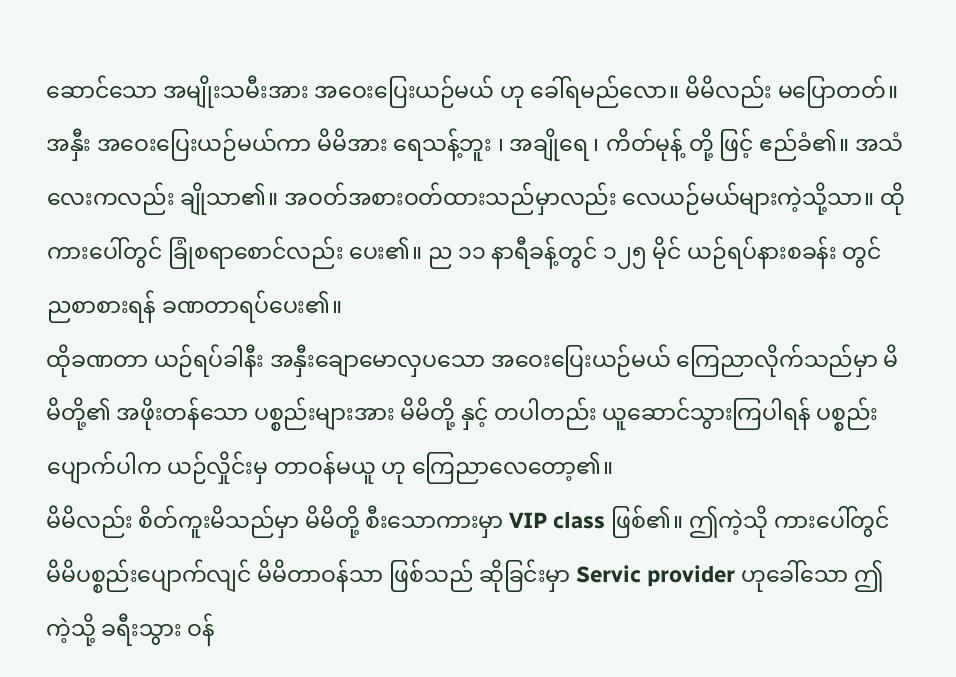ဆောင်သော အမျိုးသမီးအား အဝေးပြေးယဉ်မယ် ဟု ခေါ်ရမည်လော။ မိမိလည်း မပြောတတ်။
အနှီး အဝေးပြေးယဉ်မယ်ကာ မိမိအား ရေသန့်ဘူး ၊ အချိုရေ ၊ ကိတ်မုန့် တို့ ဖြင့် ဧည်ခံ၏။ အသံလေးကလည်း ချိုသာ၏။ အဝတ်အစားဝတ်ထားသည်မှာလည်း လေယဉ်မယ်များကဲ့သို့သာ။ ထိုကားပေါ်တွင် ခြုံစရာစောင်လည်း ပေး၏။ ည ၁၁ နာရီခန့်တွင် ၁၂၅ မိုင် ယဉ်ရပ်နားစခန်း တွင် ညစာစားရန် ခဏတာရပ်ပေး၏။
ထိုခဏတာ ယဉ်ရပ်ခါနီး အနှီးချောမောလှပသော အဝေးပြေးယဉ်မယ် ကြေညာလိုက်သည်မှာ မိမိတို့၏ အဖိုးတန်သော ပစ္စည်းများအား မိမိတို့ နှင့် တပါတည်း ယူဆောင်သွားကြပါရန် ပစ္စည်းပျောက်ပါက ယဉ်လှိုင်းမှ တာဝန်မယူ ဟု ကြေညာလေတော့၏။
မိမိလည်း စိတ်ကူးမိသည်မှာ မိမိတို့ စီးသောကားမှာ VIP class ဖြစ်၏။ ဤကဲ့သို ကားပေါ်တွင် မိမိပစ္စည်းပျောက်လျင် မိမိတာဝန်သာ ဖြစ်သည် ဆိုခြင်းမှာ Servic provider ဟုခေါ်သော ဤကဲ့သို့ ခရီးသွား ဝန်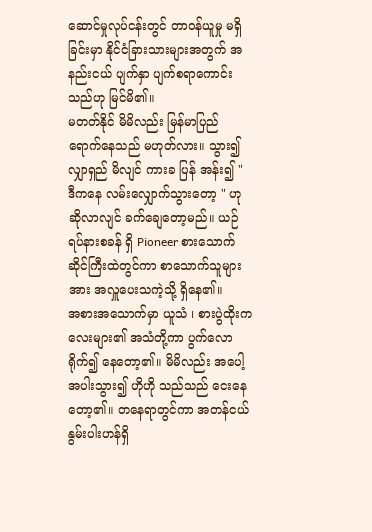ဆောင်မှုလုပ်ငန်းတွင် တာဝန်ယူမှု မရှိခြင်းမှာ နိုင်ငံခြားသားများအတွက် အနည်းငယ် ပျက်နှာ ပျက်စရာကောင်းသည်ဟု မြင်မိ၏။
မတတ်နိုင် မိမိလည်း မြန်မာပြည် ရောက်နေသည် မဟုတ်လား။ သွား၍ လျှာရှည် မိလျင် ကားခ ပြန် အန်း၍ " ဒီကနေ လမ်းလျှောက်သွားတော့ " ဟုဆိုလာလျင် ခက်ချေတော့မည်။ ယဉ်ရပ်နားစခန် ရှိ Pioneer စားသောက်ဆိုင်ကြီးထဲတွင်ကာ စာသောက်သူများအား အလှူပေးသကဲ့သို့ ရှိနေ၏။
အစားအသောက်မှာ ယူသံ ၊ စားပွဲထိုးကလေးများ၏ အသံတို့ကာ ပွက်လောရိုက်၍ နေတော့၏။ မိမိလည်း အပေါ့အပါးသွား၍ ဟိုဟို သည်သည် ငေးနေတော့၏။ တနေရာတွင်ကာ အတန်ငယ်နွမ်းပါးဟန်ရှိ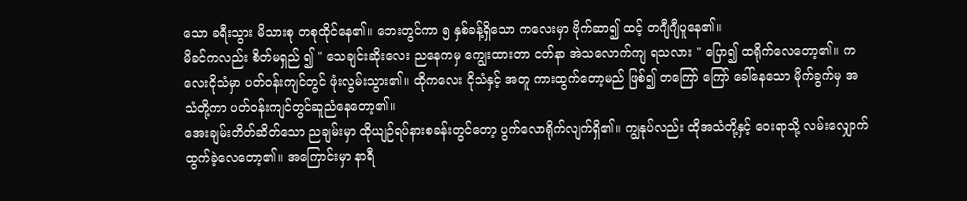သော ခရီးသွား မိသားစု တစုထိုင်နေ၏။ ဘေးတွင်ကာ ၅ နှစ်ခန့်ရှိသော ကလေးမှာ ဗိုက်ဆာ၍ ထင့် တဂျီဂျီပူနေ၏။
မိခင်ကလည်း စိတ်မရှည် ၍ " သေချင်းဆိုးလေး ညနေကမှ ကျွေးထားတာ ငတ်နာ အဲသလောက်ကျ ရသလား " ပြော၍ ထရိုက်လေတော့၏။ ကလေးငိုသံမှာ ပတ်ဝန်းကျင်တွင် ဖုံးလွမ်းသွား၏။ ထိုကလေး ငိုသံနှင့် အတူ ကားထွက်တော့မည် ဖြစ်၍ တကြော် ကြော် ခေါ်နေသော မိုက်ခွက်မှ အသံတို့ကာ ပတ်ဝန်းကျင်တွင်ဆူညံနေတော့၏။
အေးချမ်းတိတ်ဆိတ်သော ညချမ်းမှာ ထိုယျဉ်ရပ်နားစခန်းတွင်တော့ ပွက်လောရိုက်လျက်ရှိ၏။ ကျွနုပ်လည်း ထိုအသံတို့နှင့် ဝေးရာသို့ လမ်းလျှောက်ထွက်ခဲ့လေတော့၏။ အကြောင်းမှာ နာရီ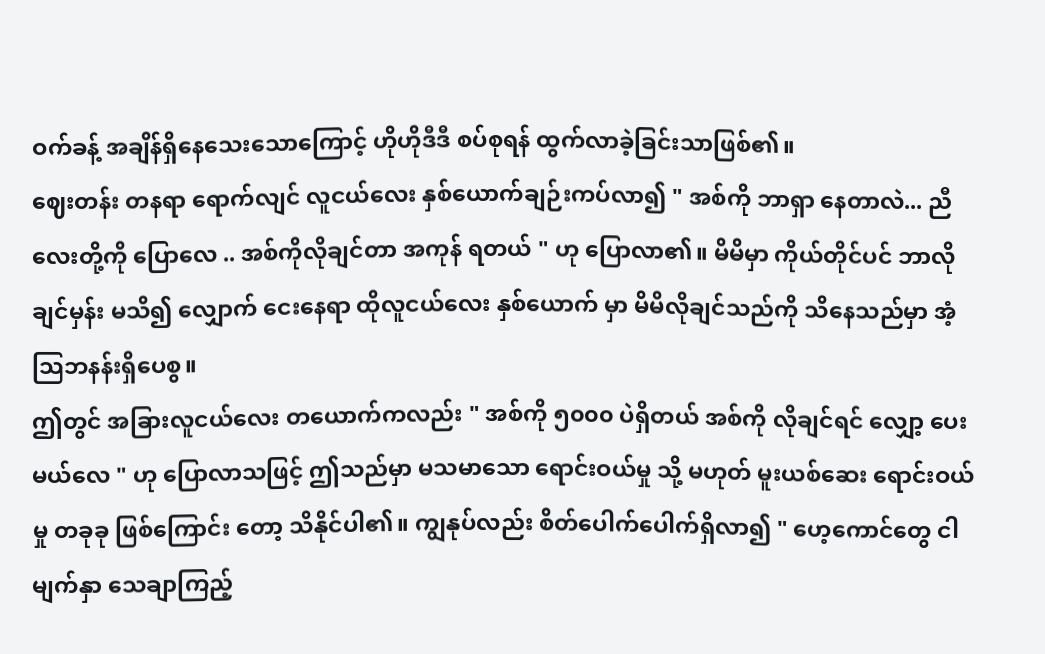ဝက်ခန့် အချိန်ရှိနေသေးသောကြောင့် ဟိုဟိုဒီဒီ စပ်စုရန် ထွက်လာခဲ့ခြင်းသာဖြစ်၏။
ဈေးတန်း တနရာ ရောက်လျင် လူငယ်လေး နှစ်ယောက်ချဉ်းကပ်လာ၍ " အစ်ကို ဘာရှာ နေတာလဲ... ညီလေးတို့ကို ပြောလေ .. အစ်ကိုလိုချင်တာ အကုန် ရတယ် " ဟု ပြောလာ၏။ မိမိမှာ ကိုယ်တိုင်ပင် ဘာလိုချင်မှန်း မသိ၍ လျှောက် ငေးနေရာ ထိုလူငယ်လေး နှစ်ယောက် မှာ မိမိလိုချင်သည်ကို သိနေသည်မှာ အံ့သြဘနန်းရှိပေစွ။
ဤတွင် အခြားလူငယ်လေး တယောက်ကလည်း " အစ်ကို ၅၀၀၀ ပဲရှိတယ် အစ်ကို လိုချင်ရင် လျှော့ ပေးမယ်လေ " ဟု ပြောလာသဖြင့် ဤသည်မှာ မသမာသော ရောင်းဝယ်မှု သို့ မဟုတ် မူးယစ်ဆေး ရောင်းဝယ်မှု တခုခု ဖြစ်ကြောင်း တော့ သိနိုင်ပါ၏။ ကျွနုပ်လည်း စိတ်ပေါက်ပေါက်ရှိလာ၍ " ဟေ့ကောင်တွေ ငါမျက်နှာ သေချာကြည့်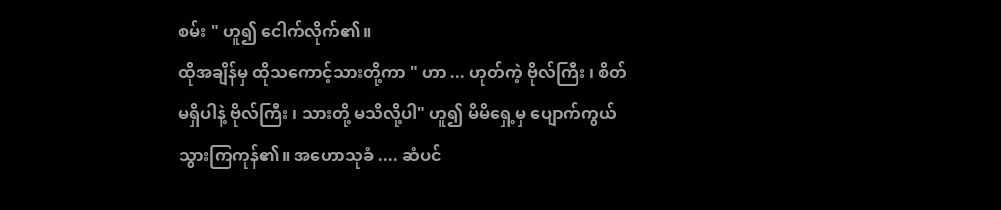စမ်း " ဟူ၍ ငေါက်လိုက်၏။
ထိုအချိန်မှ ထိုသကောင့်သားတို့ကာ " ဟာ ... ဟုတ်ကဲ့ ဗိုလ်ကြီး ၊ စိတ်မရှိပါနဲ့ ဗိုလ်ကြီး ၊ သားတို့ မသိလို့ပါ" ဟူ၍ မိမိရှေ့မှ ပျောက်ကွယ် သွားကြကုန်၏။ အဟောသုခံ .... ဆံပင်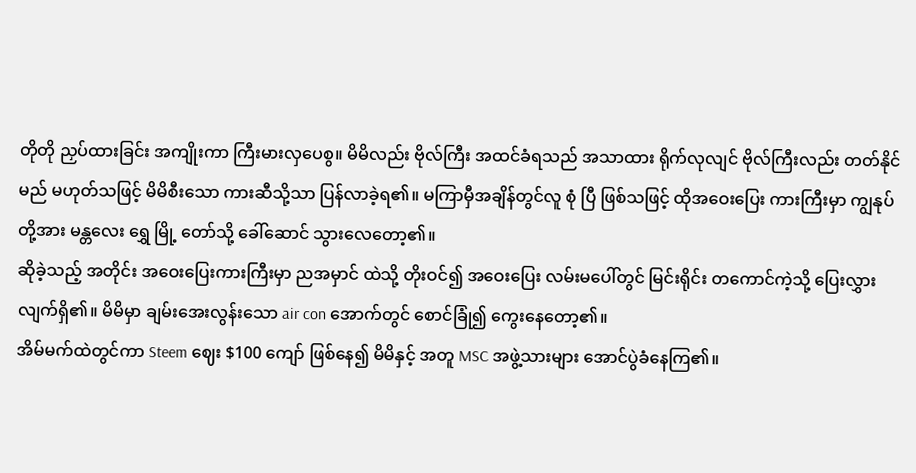တိုတို ညှပ်ထားခြင်း အကျိုးကာ ကြီးမားလှပေစွ။ မိမိလည်း ဗိုလ်ကြီး အထင်ခံရသည် အသာထား ရိုက်လုလျင် ဗိုလ်ကြီးလည်း တတ်နိုင်မည် မဟုတ်သဖြင့် မိမိစီးသော ကားဆီသို့သာ ပြန်လာခဲ့ရ၏။ မကြာမှီအချိန်တွင်လူ စုံ ပြီ ဖြစ်သဖြင့် ထိုအဝေးပြေး ကားကြီးမှာ ကျွနုပ်တို့အား မန္တလေး ရွှေ မြို့ တော်သို့ ခေါ်ဆောင် သွားလေတော့၏။
ဆိုခဲ့သည့် အတိုင်း အဝေးပြေးကားကြီးမှာ ညအမှာင် ထဲသို့ တိုးဝင်၍ အဝေးပြေး လမ်းမပေါ်တွင် မြင်းရိုင်း တကောင်ကဲ့သို့ ပြေးလွှားလျက်ရှိ၏။ မိမိမှာ ချမ်းအေးလွန်းသော air con အောက်တွင် စောင်ခြုံ၍ ကွေးနေတော့၏။
အိမ်မက်ထဲတွင်ကာ Steem ဈေး $100 ကျော် ဖြစ်နေ၍ မိမိနှင့် အတူ MSC အဖွဲ့သားများ အောင်ပွဲခံနေကြ၏။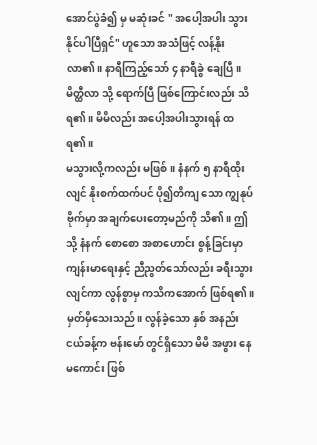အောင်ပွဲခံ၍ မှ မဆုံးခင် " အပေါ့အပါး သွားနိုင်ပါပြီရှင်" ဟူသော အသံဖြင့် လန့်နိုးလာ၏။ နာရီကြည့်သော် ၄ နာရီခွဲ ချေပြီ။ မိတ္ထီလာ သို့ ရောက်ပြီ ဖြစ်ကြောင်းလည်း သိရ၏။ မိမိလည်း အပေါ့အပါးသွားရန် ထရ၏။
မသွားလို့ကလည်း မဖြစ်။ နံနက် ၅ နာရီထိုးလျင် နိုးစက်ထက်ပင် ပို၍တိကျ သော ကျွနုပ် ဗိုက်မှာ အချက်ပေးတော့မည်ကို သိ၏။ ဤသို့ နံနက် စောစော အစာဟောင်း စွန့်ခြင်းမှာ ကျန်းမာရေးနှင့် ညီညွတ်သော်လည်း ခရီးသွားလျင်ကာ လွန်စွာမှ ကသိကအောက် ဖြစ်ရ၏။
မှတ်မှိသေးသည်။ လွန်ခဲ့သော နှစ် အနည်းငယ်ခန့်က ဗန်းမော် တွင်ရှိသော မိမိ အဖွား နေမကောင်း ဖြစ်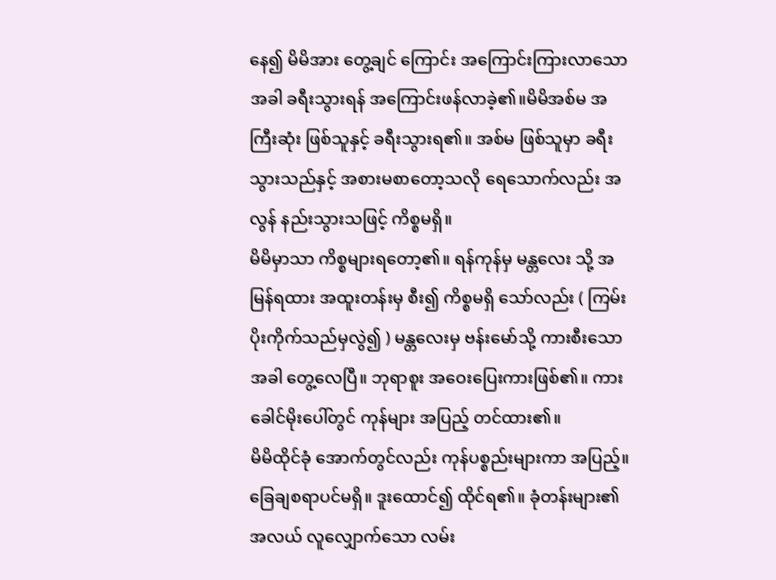နေ၍ မိမိအား တွေ့ချင် ကြောင်း အကြောင်းကြားလာသောအခါ ခရီးသွားရန် အကြောင်းဖန်လာခဲ့၏။မိမိအစ်မ အကြီးဆုံး ဖြစ်သူနှင့် ခရီးသွားရ၏။ အစ်မ ဖြစ်သူမှာ ခရီးသွားသည်နှင့် အစားမစာတော့သလို ရေသောက်လည်း အလွန် နည်းသွားသဖြင့် ကိစ္စမရှိ။
မိမိမှာသာ ကိစ္စများရတော့၏။ ရန်ကုန်မှ မန္တလေး သို့ အမြန်ရထား အထူးတန်းမှ စီး၍ ကိစ္စမရှိ သော်လည်း ( ကြမ်းပိုးကိုက်သည်မှလွဲ၍ ) မန္တလေးမှ ဗန်းမော်သို့ ကားစီးသောအခါ တွေ့လေပြီ။ ဘုရာစူး အဝေးပြေးကားဖြစ်၏။ ကားခေါင်မိုးပေါ်တွင် ကုန်များ အပြည့် တင်ထား၏။
မိမိထိုင်ခုံ အောက်တွင်လည်း ကုန်ပစ္စည်းများကာ အပြည့်။ ခြေချစရာပင်မရှိ။ ဒူးထောင်၍ ထိုင်ရ၏။ ခုံတန်းများ၏ အလယ် လူလျှောက်သော လမ်း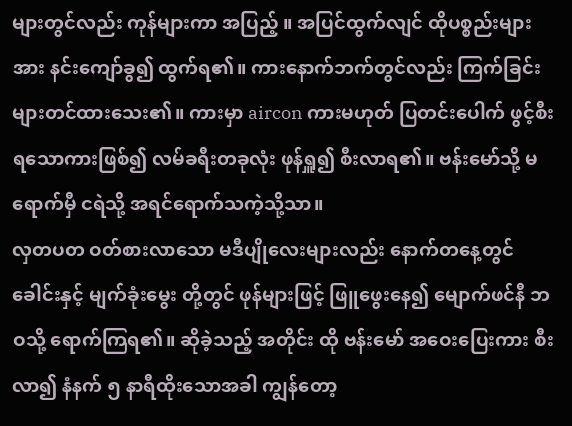များတွင်လည်း ကုန်များကာ အပြည့် ။ အပြင်ထွက်လျင် ထိုပစ္စည်းများအား နင်းကျော်ခွ၍ ထွက်ရ၏။ ကားနောက်ဘက်တွင်လည်း ကြက်ခြင်းများတင်ထားသေး၏။ ကားမှာ aircon ကားမဟုတ် ပြတင်းပေါက် ဖွင့်စီးရသောကားဖြစ်၍ လမ်ခရီးတခုလုံး ဖုန်ရှူ၍ စီးလာရ၏။ ဗန်းမော်သို့ မရောက်မှီ ငရဲသို့ အရင်ရောက်သကဲ့သို့သာ။
လှတပတ ဝတ်စားလာသော မဒီပျိုလေးများလည်း နောက်တနေ့တွင် ခေါင်းနှင့် မျက်ခုံးမွေး တို့တွင် ဖုန်များဖြင့် ဖြူဖွေးနေ၍ မျောက်ဖင်နီ ဘဝသို့ ရောက်ကြရ၏။ ဆိုခဲ့သည့် အတိုင်း ထို ဗန်းမော် အဝေးပြေးကား စီးလာ၍ နံနက် ၅ နာရီထိုးသောအခါ ကျွန်တော့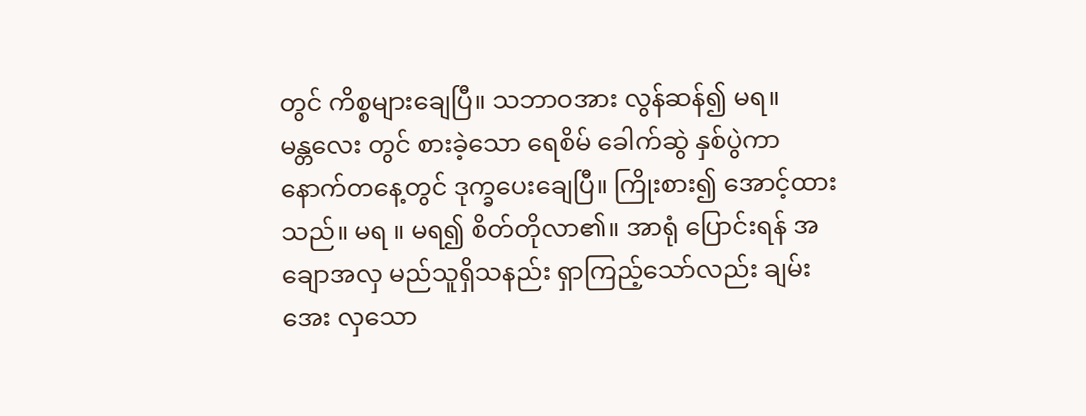တွင် ကိစ္စများချေပြီ။ သဘာဝအား လွန်ဆန်၍ မရ။
မန္တလေး တွင် စားခဲ့သော ရေစိမ် ခေါက်ဆွဲ နှစ်ပွဲကာ နောက်တနေ့တွင် ဒုက္ခပေးချေပြီ။ ကြိုးစား၍ အောင့်ထားသည်။ မရ ။ မရ၍ စိတ်တိုလာ၏။ အာရုံ ပြောင်းရန် အချောအလှ မည်သူရှိသနည်း ရှာကြည့်သော်လည်း ချမ်းအေး လှသော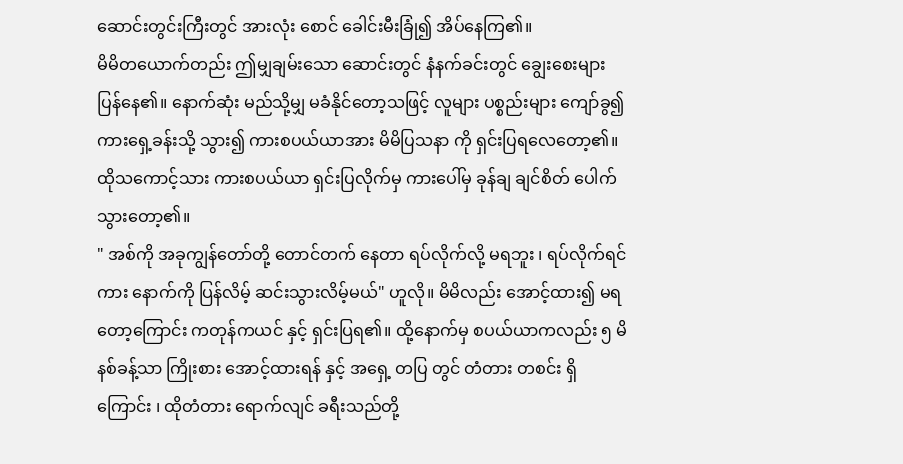ဆောင်းတွင်းကြီးတွင် အားလုံး စောင် ခေါင်းမီးခြုံ၍ အိပ်နေကြ၏။
မိမိတယောက်တည်း ဤမျှချမ်းသော ဆောင်းတွင် နံနက်ခင်းတွင် ချွေးစေးများ ပြန်နေ၏။ နောက်ဆုံး မည်သို့မျှ မခံနိုင်တော့သဖြင့် လူများ ပစ္စည်းများ ကျော်ခွ၍ ကားရှေ့ခန်းသို့ သွား၍ ကားစပယ်ယာအား မိမိပြသနာ ကို ရှင်းပြရလေတော့၏။ ထိုသကောင့်သား ကားစပယ်ယာ ရှင်းပြလိုက်မှ ကားပေါ်မှ ခုန်ချ ချင်စိတ် ပေါက်သွားတော့၏။
" အစ်ကို အခုကျွန်တော်တို့ တောင်တက် နေတာ ရပ်လိုက်လို့ မရဘူး ၊ ရပ်လိုက်ရင် ကား နောက်ကို ပြန်လိမ့် ဆင်းသွားလိမ့်မယ်" ဟူလို။ မိမိလည်း အောင့်ထား၍ မရတော့ကြောင်း ကတုန်ကယင် နှင့် ရှင်းပြရ၏။ ထို့နောက်မှ စပယ်ယာကလည်း ၅ မိနစ်ခန့်သာ ကြိုးစား အောင့်ထားရန် နှင့် အရှေ့ တပြ တွင် တံတား တစင်း ရှိကြောင်း ၊ ထိုတံတား ရောက်လျင် ခရီးသည်တို့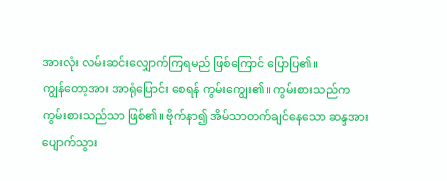အားလုံး လမ်းဆင်းလျှောက်ကြရမည် ဖြစ်ကြောင် ပြောပြ၏။
ကျွန်တော့အား အာရုံပြောင်း စေရန် ကွမ်းကျွေး၏။ ကွမ်းစားသည်က ကွမ်းစားသည်သာ ဖြစ်၏။ ဗိုက်နာ၍ အိမ်သာတက်ချင်နေသော ဆန္ဒအား ပျောက်သွား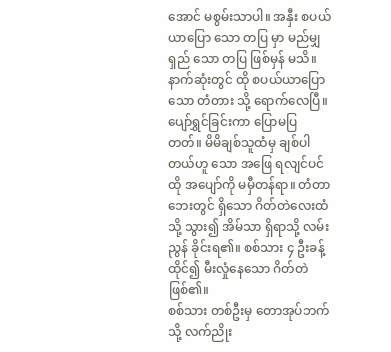အောင် မစွမ်းသာပါ။ အနှီး စပယ်ယာပြော သော တပြ မှာ မည်မျှ ရှည် သော တပြ ဖြစ်မှန် မသိ။
နာက်ဆုံးတွင် ထို စပယ်ယာပြောသော တံတား သို့ ရောက်လေပြီ။ ပျော်ရွှင်ခြင်းကာ ပြောမပြတတ်။ မိမိချစ်သူထံမှ ချစ်ပါတယ်ဟူ သော အဖြေ ရလျင်ပင် ထို အပျော်ကို မမှီတန်ရာ။ တံတာဘေးတွင် ရှိသော ဂိတ်တဲလေးထံသို့ သွား၍ အိမ်သာ ရှိရာသို့ လမ်းညွန် ခိုင်းရ၏။ စစ်သား ၄ ဦးခန့် ထိုင်၍ မီးလှုံနေသော ဂိတ်တဲဖြစ်၏။
စစ်သား တစ်ဦးမှ တောအုပ်ဘက်သို့ လက်ညိုး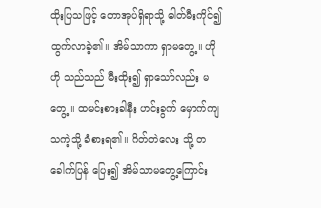ထိုးပြသဖြင့် တောအုပ်ရှိရာသို့ ဓါတ်မီးကိုင်၍ ထွက်လာခဲ့၏။ အိမ်သာကာ ရှာမတွေ့။ ဟိုဟို သည်သည် မီးထိုး၍ ရှာသော်လည်း မတွေ့ ။ ထမင်းစားခါနီး ဟင်းခွက် မှောက်ကျသကဲ့သို့ ခံစားရ၏။ ဂိတ်တဲလေး သို့ တခေါက်ပြန် ပြေး၍ အိမ်သာမတွေ့ကြောင်း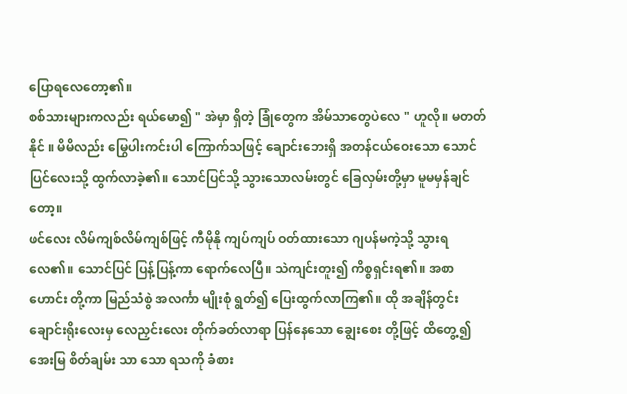ပြောရလေတော့၏။
စစ်သားများကလည်း ရယ်မော၍ " အဲမှာ ရှိတဲ့ ခြုံတွေက အိမ်သာတွေပဲလေ " ဟူလို။ မတတ်နိုင် ။ မိမိလည်း မြွေပါးကင်းပါ ကြောက်သဖြင့် ချောင်းဘေးရှိ အတန်ငယ်ဝေးသော သောင်ပြင်လေးသို့ ထွက်လာခဲ့၏။ သောင်ပြင်သို့ သွားသောလမ်းတွင် ခြေလှမ်းတို့မှာ မူမမှန်ချင်တော့။
ဖင်လေး လိမ်ကျစ်လိမ်ကျစ်ဖြင့် ကီမိုနို ကျပ်ကျပ် ဝတ်ထားသော ဂျပန်မကဲ့သို့ သွားရလေ၏။ သောင်ပြင် ပြန့်ပြန့်ကာ ရောက်လေပြီ။ သဲကျင်းတူး၍ ကိစ္စရှင်းရ၏။ အစာဟောင်း တို့ကာ မြည်သံစွဲ အလင်္ကာ မျိုးစုံ ရွတ်၍ ပြေးထွက်လာကြ၏။ ထို အချိန်တွင်း ချောင်းရိုးလေးမှ လေညှင်းလေး တိုက်ခတ်လာရာ ပြန်နေသော ချွေးစေး တို့ဖြင့် ထိတွေ့၍ အေးမြ စိတ်ချမ်း သာ သော ရသကို ခံစား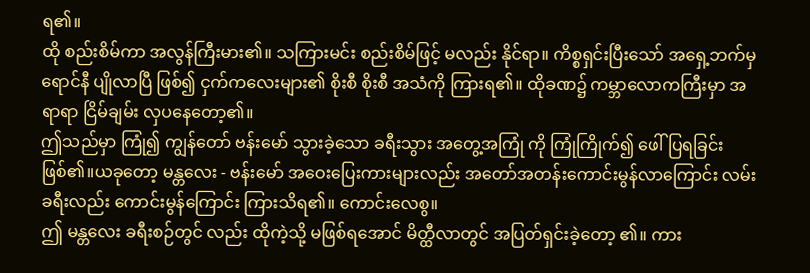ရ၏။
ထို စည်းစိမ်ကာ အလွန်ကြီးမား၏။ သကြားမင်း စည်းစိမ်ဖြင့် မလည်း နိုင်ရာ။ ကိစ္စရှင်းပြီးသော် အရှေ့ဘက်မှ ရောင်နီ ပျိုလာပြီ ဖြစ်၍ ငှက်ကလေးများ၏ စိုးစီ စိုးစီ အသံကို ကြားရ၏။ ထိုခဏ၌ ကမ္ဘာလောကကြီးမှာ အရာရာ ငြိမ်ချမ်း လှပနေတော့၏။
ဤသည်မှာ ကြုံ၍ ကျွန်တော် ဗန်းမော် သွားခဲ့သော ခရီးသွား အတွေ့အကြုံ ကို ကြုံကြိုက်၍ ဖေါ်ပြရခြင်း ဖြစ်၏။ယခုတော့ မန္တလေး - ဗန်းမော် အဝေးပြေးကားများလည်း အတော်အတန်းကောင်းမွန်လာကြောင်း လမ်းခရီးလည်း ကောင်းမွန်ကြောင်း ကြားသိရ၏။ ကောင်းလေစွ။
ဤ မန္တလေး ခရီးစဉ်တွင် လည်း ထိုကဲ့သို့ မဖြစ်ရအောင် မိတ္ထီလာတွင် အပြတ်ရှင်းခဲ့တော့ ၏။ ကား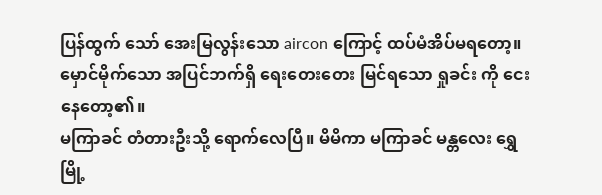ပြန်ထွက် သော် အေးမြလွန်းသော aircon ကြောင့် ထပ်မံအိပ်မရတော့။ မှောင်မိုက်သော အပြင်ဘက်ရှိ ရေးတေးတေး မြင်ရသော ရှုခင်း ကို ငေးနေတော့၏။
မကြာခင် တံတားဦးသို့ ရောက်လေပြီ။ မိမိကာ မကြာခင် မန္တလေး ရွှေမြို့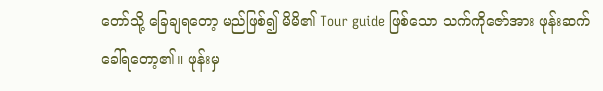တော်သို့ ခြေချရတော့ မည်ဖြစ်၍ မိမိ၏ Tour guide ဖြစ်သော သက်ကိုဇော်အား ဖုန်းဆက်ခေါ်ရတော့၏။ ဖုန်းမှ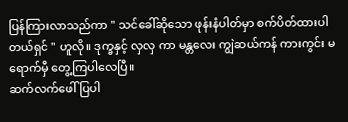ပြန်ကြားလာသည်ကာ " သင်ခေါ်ဆိုသော ဖုန်းနံပါတ်မှာ စက်ပိတ်ထားပါတယ်ရှင် " ဟူလို။ ဒုက္ခနှင့် လှလှ ကာ မန္တလေး ကျွဲဆယ်ကန် ကားကွင်း မရောက်မှီ တွေ့ကြပါလေပြီ။
ဆက်လက်ဖေါ်ပြပါ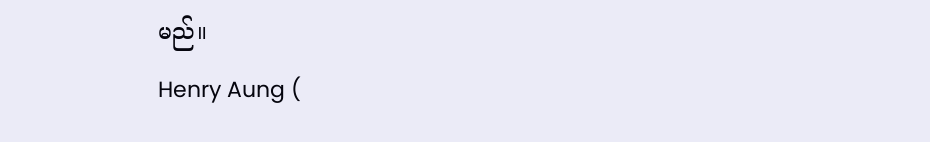မည်။
Henry Aung (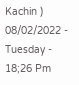Kachin )
08/02/2022 - Tuesday - 18;26 Pm